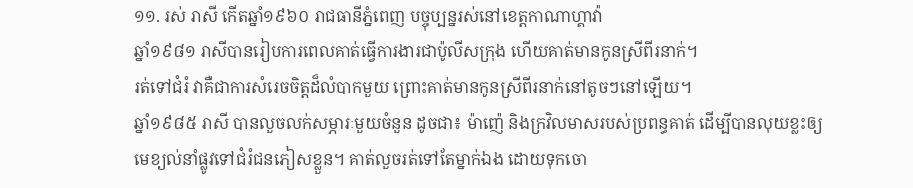១១. រស់ រាសី កើតឆ្នាំ១៩៦០ រាជធានីភ្នំពេញ បច្ចុប្បន្នរស់នៅខេត្តកាណាហ្គាវ៉ា
ឆ្នាំ១៩៨១ រាសីបានរៀបការពេលគាត់ធ្វើការងារជាប៉ូលីសក្រុង ហើយគាត់មានកូនស្រីពីរនាក់។
រត់ទៅជំរំ វាគឺជាការសំរេចចិត្តដ៏លំបាកមួយ ព្រោះគាត់មានកូនស្រីពីរនាក់នៅតូចៗនៅឡើយ។
ឆ្នាំ១៩៨៥ រាសី បានលួចលក់សម្ភារៈមួយចំនួន ដូចជា៖ ម៉ាញ៉េ និងក្រវិលមាសរបស់ប្រពន្ធគាត់ ដើម្បីបានលុយខ្លះឲ្យមេខ្យល់នាំផ្លូវទៅជំរំជនភៀសខ្លួន។ គាត់លួចរត់ទៅតែម្នាក់ឯង ដោយទុកចោ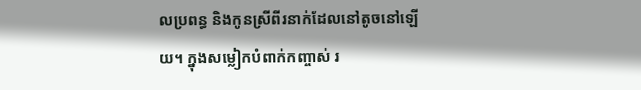លប្រពន្ធ និងកូនស្រីពីរនាក់ដែលនៅតូចនៅឡើយ។ ក្នុងសម្លៀកបំពាក់កញ្ចាស់ រ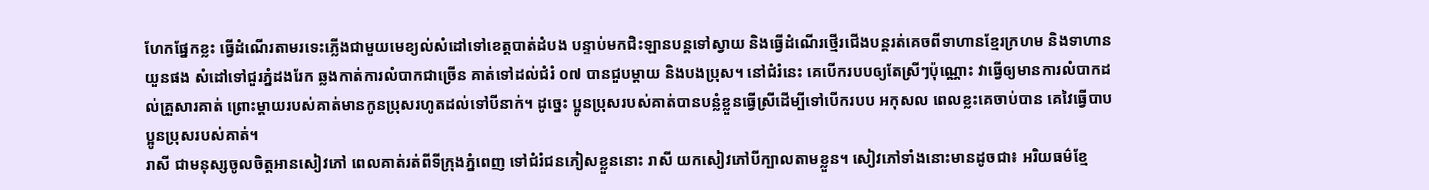ហែកផ្នែកខ្លះ ធ្វើដំណើរតាមរទេះភ្លើងជាមួយមេខ្យល់សំដៅទៅខេត្តបាត់ដំបង បន្ទាប់មកជិះឡានបន្តទៅស្វាយ និងធ្វើដំណើរថ្មើរជើងបន្តរត់គេចពីទាហានខ្មែរក្រហម និងទាហានយួនផង សំដៅទៅជួរភ្នំដងរែក ឆ្លងកាត់ការលំបាកជាច្រើន គាត់ទៅដល់ជំរំ ០៧ បានជួបម្តាយ និងបងប្រុស។ នៅជំរំនេះ គេបើករបបឲ្យតែស្រីៗប៉ុណ្ណោះ វាធ្វើឲ្យមានការលំបាកដល់គ្រួសារគាត់ ព្រោះម្តាយរបស់គាត់មានកូនប្រុសរហូតដល់ទៅបីនាក់។ ដូច្នេះ ប្អូនប្រុសរបស់គាត់បានបន្លំខ្លួនធ្វើស្រីដើម្បីទៅបើករបប អកុសល ពេលខ្លះគេចាប់បាន គេវៃធ្វើបាបប្អូនប្រុសរបស់គាត់។
រាសី ជាមនុស្សចូលចិត្តអានសៀវភៅ ពេលគាត់រត់ពីទីក្រុងភ្នំពេញ ទៅជំរំជនភៀសខ្លួននោះ រាសី យកសៀវភៅបីក្បាលតាមខ្លួន។ សៀវភៅទាំងនោះមានដូចជា៖ អរិយធម៌ខ្មែ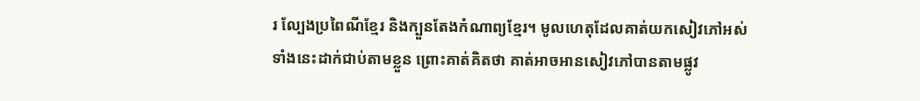រ ល្បែងប្រពៃណីខ្មែរ និងក្បួនតែងកំណាព្យខ្មែរ។ មូលហេតុដែលគាត់យកសៀវភៅអស់ទាំងនេះដាក់ជាប់តាមខ្លួន ព្រោះគាត់គិតថា គាត់អាចអានសៀវភៅបានតាមផ្លូវ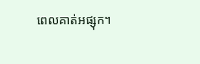ពេលគាត់អផ្សុក។